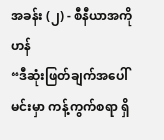အခန်း (၂) - စီနီယာအကို ဟန်
“ဒီဆုံးဖြတ်ချက်အပေါ် မင်းမှာ ကန့်ကွက်စရာ ရှိ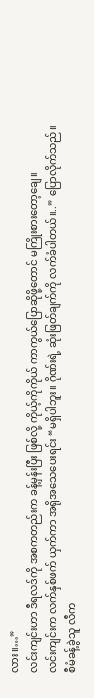လား။…”
လင်းကျင်းဟာ ဒီရလဒ်ကို အစကတည်းက ခန့်မှန်းပြီး ဖြစ်လို့ ကိုယ့်ကိုကိုယ် ကာကွယ်ပြောဆိုဖို့တောင် မကြိုးစားတော့ချေ။
လင်းကျင်းက လက်နှစ်ဖက် ယှက်ကာ အရိုအသေပေးရင်း “မရှိပါဘူး။ ဂိုဏ်းရဲ့ ဆုံးဖြတ်ချက်ကို လက်ခံပါတယ်။..” ပြောလိုက်သည်။
စီမံခန့်ခွဲသူ လီက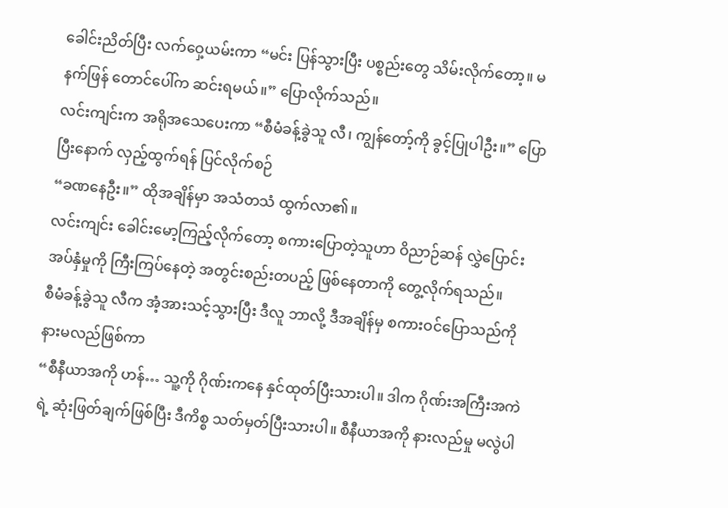ခေါင်းညိတ်ပြီး လက်ဝှေ့ယမ်းကာ “မင်း ပြန်သွားပြီး ပစ္စည်းတွေ သိမ်းလိုက်တော့။ မနက်ဖြန် တောင်ပေါ်က ဆင်းရမယ်။” ပြောလိုက်သည်။
လင်းကျင်းက အရိုအသေပေးကာ “စီမံခန့်ခွဲသူ လီ၊ ကျွန်တော့်ကို ခွင့်ပြုပါဦး။” ပြောပြီးနောက် လှည့်ထွက်ရန် ပြင်လိုက်စဉ်
“ခဏနေဦး။” ထိုအချိန်မှာ အသံတသံ ထွက်လာ၏။
လင်းကျင်း ခေါင်းမော့ကြည့်လိုက်တော့ စကားပြောတဲ့သူဟာ ဝိညာဉ်ဆန် လွှဲပြောင်းအပ်နှံမှုကို ကြီးကြပ်နေတဲ့ အတွင်းစည်းတပည့် ဖြစ်နေတာကို တွေ့လိုက်ရသည်။
စီမံခန့်ခွဲသူ လီက အံ့အားသင့်သွားပြီး ဒီလူ ဘာလို့ ဒီအချိန်မှ စကားဝင်ပြောသည်ကို နားမလည်ဖြစ်ကာ
“စီနီယာအကို ဟန်… သူ့ကို ဂိုဏ်းကနေ နှင်ထုတ်ပြီးသားပါ။ ဒါက ဂိုဏ်းအကြီးအကဲရဲ့ ဆုံးဖြတ်ချက်ဖြစ်ပြီး ဒီကိစ္စ သတ်မှတ်ပြီးသားပါ။ စီနီယာအကို နားလည်မှု မလွဲပါ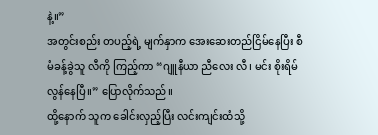နဲ့။”
အတွင်းစည်း တပည့်ရဲ့ မျက်နှာက အေးဆေးတည်ငြိမ်နေပြီး စီမံခန့်ခွဲသူ လီကို ကြည့်ကာ “ဂျူနီယာ ညီလေး လီ၊ မင်း စိုးရိမ်လွန်နေပြီ။” ပြောလိုက်သည်။
ထို့နောက် သူက ခေါင်းလှည့်ပြီး လင်းကျင်းထံသို့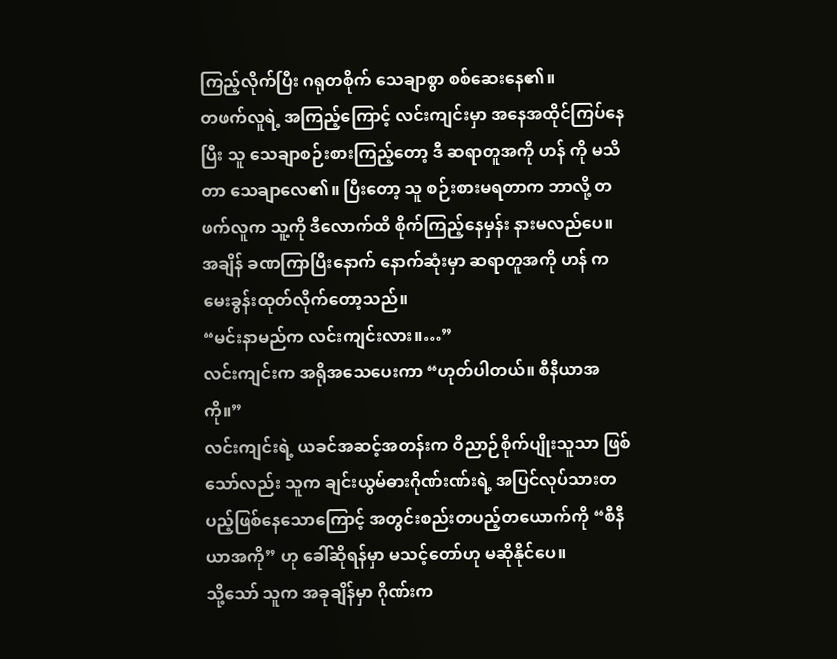ကြည့်လိုက်ပြီး ဂရုတစိုက် သေချာစွာ စစ်ဆေးနေ၏။
တဖက်လူရဲ့ အကြည့်ကြောင့် လင်းကျင်းမှာ အနေအထိုင်ကြပ်နေပြီး သူ သေချာစဉ်းစားကြည့်တော့ ဒီ ဆရာတူအကို ဟန် ကို မသိတာ သေချာလေ၏။ ပြီးတော့ သူ စဉ်းစားမရတာက ဘာလို့ တဖက်လူက သူ့ကို ဒီလောက်ထိ စိုက်ကြည့်နေမှန်း နားမလည်ပေ။
အချိန် ခဏကြာပြီးနောက် နောက်ဆုံးမှာ ဆရာတူအကို ဟန် က မေးခွန်းထုတ်လိုက်တော့သည်။
“မင်းနာမည်က လင်းကျင်းလား။…”
လင်းကျင်းက အရိုအသေပေးကာ “ဟုတ်ပါတယ်။ စီနီယာအကို။”
လင်းကျင်းရဲ့ ယခင်အဆင့်အတန်းက ဝိညာဉ်စိုက်ပျိုးသူသာ ဖြစ်သော်လည်း သူက ချင်းယွမ်ဓားဂိုဏ်းဏ်းရဲ့ အပြင်လုပ်သားတပည့်ဖြစ်နေသောကြောင့် အတွင်းစည်းတပည့်တယောက်ကို “စီနီယာအကို” ဟု ခေါ်ဆိုရန်မှာ မသင့်တော်ဟု မဆိုနိုင်ပေ။
သို့သော် သူက အခုချိန်မှာ ဂိုဏ်းက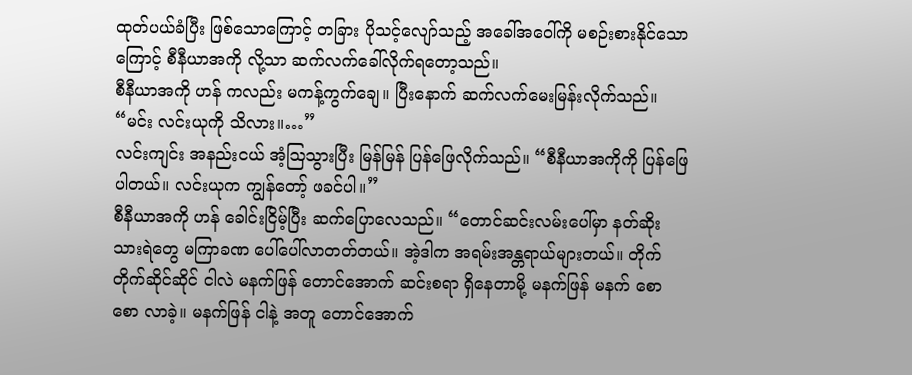ထုတ်ပယ်ခံပြီး ဖြစ်သောကြောင့် တခြား ပိုသင့်လျော်သည့် အခေါ်အဝေါ်ကို မစဉ်းစားနိုင်သောကြောင့် စီနီယာအကို လို့သာ ဆက်လက်ခေါ်လိုက်ရတော့သည်။
စီနီယာအကို ဟန် ကလည်း မကန့်ကွက်ချေ။ ပြီးနောက် ဆက်လက်မေးမြန်းလိုက်သည်။ “မင်း လင်းယုကို သိလား။…”
လင်းကျင်း အနည်းငယ် အံ့ဩသွားပြီး မြန်မြန် ပြန်ဖြေလိုက်သည်။ “စီနီယာအကိုကို ပြန်ဖြေပါတယ်။ လင်းယုက ကျွန်တော့် ဖခင်ပါ။”
စီနီယာအကို ဟန် ခေါင်းငြိမ့်ပြီး ဆက်ပြောလေသည်။ “တောင်ဆင်းလမ်းပေါ်မှာ နတ်ဆိုးသားရဲတွေ မကြာခဏ ပေါ်ပေါ်လာတတ်တယ်။ အဲ့ဒါက အရမ်းအန္တရာယ်များတယ်။ တိုက်တိုက်ဆိုင်ဆိုင် ငါလဲ မနက်ဖြန် တောင်အောက် ဆင်းစရာ ရှိနေတာမို့ မနက်ဖြန် မနက် စောစော လာခဲ့။ မနက်ဖြန် ငါနဲ့ အတူ တောင်အောက်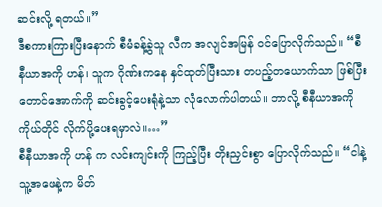ဆင်းလို့ ရတယ်။”
ဒီစကားကြားပြီးနောက် စီမံခန့်ခွဲသူ လီက အလျင်အမြန် ဝင်ပြောလိုက်သည်။ “စီနီယာအကို ဟန်၊ သူက ဂိုဏ်းကနေ နှင်ထုတ်ပြီးသား တပည့်တယောက်သာ ဖြစ်ပြီး တောင်အောက်ကို ဆင်းခွင့်ပေးရုံနဲ့သာ လုံလောက်ပါတယ်။ ဘာလို့ စီနီယာအကို ကိုယ်တိုင် လိုက်ပို့ပေးရမှာလဲ။…”
စီနီယာအကို ဟန် က လင်းကျင်းကို ကြည့်ပြီး တိုးညှင်းစွာ ပြောလိုက်သည်။ “ငါနဲ့ သူ့အဖေနဲ့က မိတ်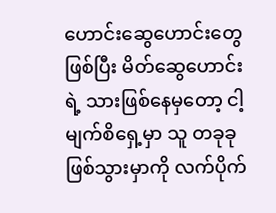ဟောင်းဆွေဟောင်းတွေ ဖြစ်ပြီး မိတ်ဆွေဟောင်းရဲ့ သားဖြစ်နေမှတော့ ငါ့မျက်စိရှေ့မှာ သူ တခုခု ဖြစ်သွားမှာကို လက်ပိုက်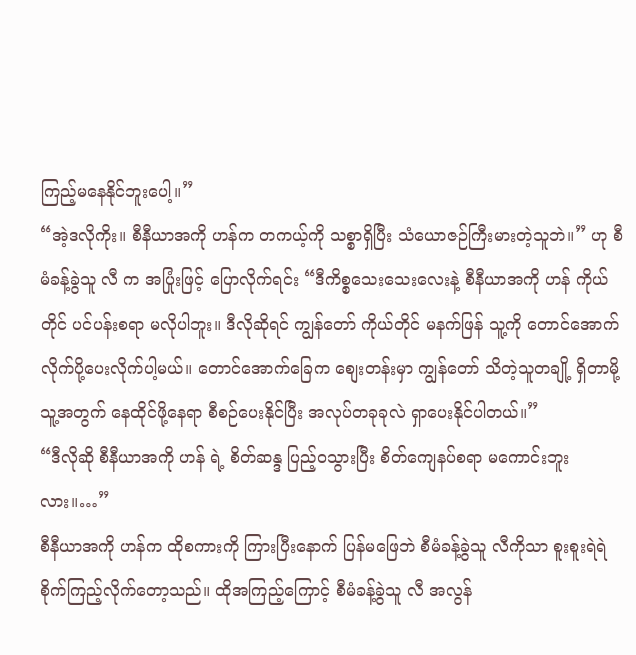ကြည့်မနေနိုင်ဘူးပေါ့။”
“အဲ့ဒလိုကိုး။ စီနီယာအကို ဟန်က တကယ့်ကို သစ္စာရှိပြီး သံယောဇဉ်ကြီးမားတဲ့သူဘဲ။” ဟု စီမံခန့်ခွဲသူ လီ က အပြုံးဖြင့် ပြောလိုက်ရင်း “ဒီကိစ္စသေးသေးလေးနဲ့ စီနီယာအကို ဟန် ကိုယ်တိုင် ပင်ပန်းစရာ မလိုပါဘူး။ ဒီလိုဆိုရင် ကျွန်တော် ကိုယ်တိုင် မနက်ဖြန် သူ့ကို တောင်အောက် လိုက်ပို့ပေးလိုက်ပါ့မယ်။ တောင်အောက်ခြေက စျေးတန်းမှာ ကျွန်တော် သိတဲ့သူတချို့ ရှိတာမို့ သူ့အတွက် နေထိုင်ဖို့နေရာ စီစဉ်ပေးနိုင်ပြီး အလုပ်တခုခုလဲ ရှာပေးနိုင်ပါတယ်။”
“ဒီလိုဆို စီနီယာအကို ဟန် ရဲ့ စိတ်ဆန္ဒ ပြည့်ဝသွားပြီး စိတ်ကျေနပ်စရာ မကောင်းဘူးလား။…”
စီနီယာအကို ဟန်က ထိုစကားကို ကြားပြီးနောက် ပြန်မဖြေဘဲ စီမံခန့်ခွဲသူ လီကိုသာ စူးစူးရဲရဲ စိုက်ကြည့်လိုက်တော့သည်။ ထိုအကြည့်ကြောင့် စီမံခန့်ခွဲသူ လီ အလွန်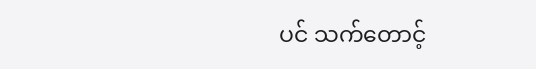ပင် သက်တောင့်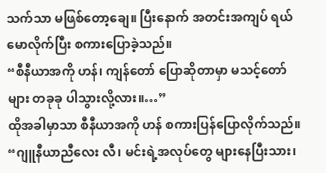သက်သာ မဖြစ်တော့ချေ။ ပြီးနောက် အတင်းအကျပ် ရယ်မောလိုက်ပြီး စကားပြောခဲ့သည်။
“စီနီယာအကို ဟန်၊ ကျန်တော် ပြောဆိုတာမှာ မသင့်တော်များ တခုခု ပါသွားလို့လား။…”
ထိုအခါမှာသာ စီနီယာအကို ဟန် စကားပြန်ပြောလိုက်သည်။ “ဂျူနီယာညီလေး လီ၊ မင်းရဲ့အလုပ်တွေ များနေပြီးသား၊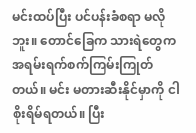မင်းထပ်ပြီး ပင်ပန်းခံစရာ မလိုဘူး။ တောင်ခြေက သားရဲတွေက အရမ်းရက်စက်ကြမ်းကြုတ်တယ်။ မင်း မတားဆီးနိုင်မှာကို ငါစိုးရိမ်ရတယ်။ ပြီး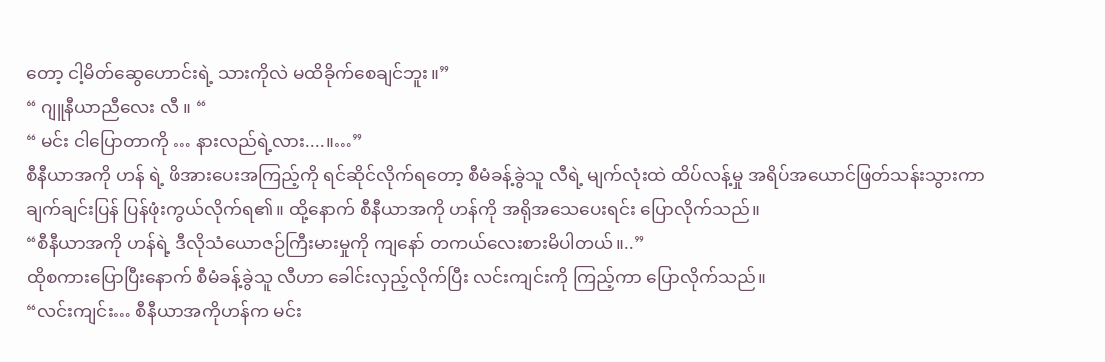တော့ ငါ့မိတ်ဆွေဟောင်းရဲ့ သားကိုလဲ မထိခိုက်စေချင်ဘူး။”
“ ဂျူနီယာညီလေး လီ ။ “
“ မင်း ငါပြောတာကို … နားလည်ရဲ့လား....။…”
စီနီယာအကို ဟန် ရဲ့ ဖိအားပေးအကြည့်ကို ရင်ဆိုင်လိုက်ရတော့ စီမံခန့်ခွဲသူ လီရဲ့ မျက်လုံးထဲ ထိပ်လန့်မှု အရိပ်အယောင်ဖြတ်သန်းသွားကာ ချက်ချင်းပြန် ပြန်ဖုံးကွယ်လိုက်ရ၏။ ထို့နောက် စီနီယာအကို ဟန်ကို အရိုအသေပေးရင်း ပြောလိုက်သည်။
“စီနီယာအကို ဟန်ရဲ့ ဒီလိုသံယောဇဉ်ကြီးမားမှုကို ကျနော် တကယ်လေးစားမိပါတယ်။..”
ထိုစကားပြောပြီးနောက် စီမံခန့်ခွဲသူ လီဟာ ခေါင်းလှည့်လိုက်ပြီး လင်းကျင်းကို ကြည့်ကာ ပြောလိုက်သည်။
“လင်းကျင်း… စီနီယာအကိုဟန်က မင်း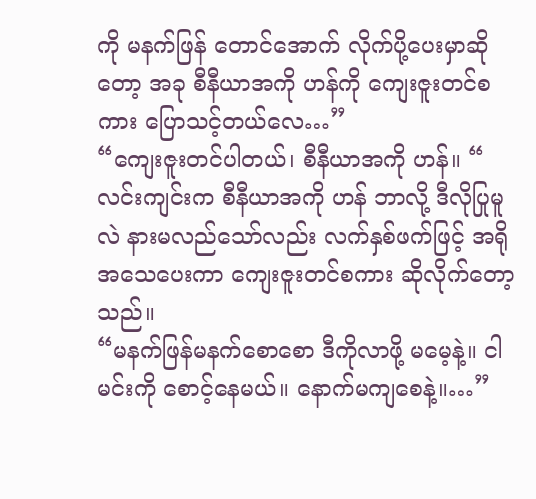ကို မနက်ဖြန် တောင်အောက် လိုက်ပို့ပေးမှာဆိုတော့ အခု စီနီယာအကို ဟန်ကို ကျေးဇူးတင်စကား ပြောသင့်တယ်လေ…”
“ကျေးဇူးတင်ပါတယ်၊ စီနီယာအကို ဟန်။ “
လင်းကျင်းက စီနီယာအကို ဟန် ဘာလို့ ဒီလိုပြုမူလဲ နားမလည်သော်လည်း လက်နှစ်ဖက်ဖြင့် အရိုအသေပေးကာ ကျေးဇူးတင်စကား ဆိုလိုက်တော့သည်။
“မနက်ဖြန်မနက်စောစော ဒီကိုလာဖို့ မမေ့နဲ့။ ငါ မင်းကို စောင့်နေမယ်။ နောက်မကျစေနဲ့။…”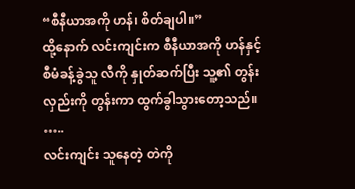“စီနီယာအကို ဟန်၊ စိတ်ချပါ။”
ထို့နောက် လင်းကျင်းက စီနီယာအကို ဟန်နှင့် စီမံခန့်ခွဲသူ လီကို နှုတ်ဆက်ပြီး သူ့၏ တွန်းလှည်းကို တွန်းကာ ထွက်ခွါသွားတော့သည်။
…..
လင်းကျင်း သူနေတဲ့ တဲကို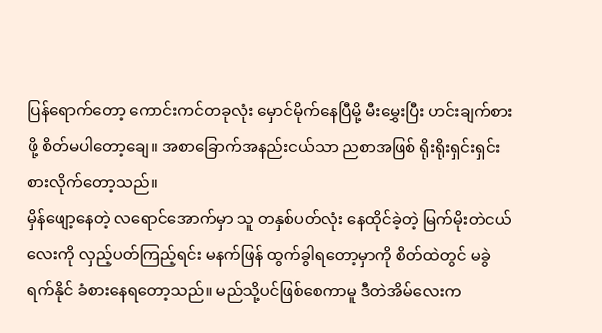ပြန်ရောက်တော့ ကောင်းကင်တခုလုံး မှောင်မိုက်နေပြီမို့ မီးမွှေးပြီး ဟင်းချက်စားဖို့ စိတ်မပါတော့ချေ။ အစာခြောက်အနည်းငယ်သာ ညစာအဖြစ် ရိုးရိုးရှင်းရှင်း စားလိုက်တော့သည်။
မှိန်ဖျော့နေတဲ့ လရောင်အောက်မှာ သူ တနှစ်ပတ်လုံး နေထိုင်ခဲ့တဲ့ မြက်မိုးတဲငယ်လေးကို လှည့်ပတ်ကြည့်ရင်း မနက်ဖြန် ထွက်ခွါရတော့မှာကို စိတ်ထဲတွင် မခွဲရက်နိုင် ခံစားနေရတော့သည်။ မည်သို့ပင်ဖြစ်စေကာမူ ဒီတဲအိမ်လေးက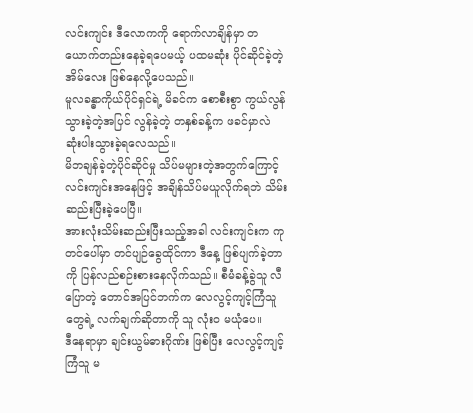လင်းကျင်း ဒီလောကကို ရောက်လာချိန်မှာ တယောက်တည်းနေခဲ့ရပေမယ့် ပထမဆုံး ပိုင်ဆိုင်ခဲ့တဲ့ အိမ်လေး ဖြစ်နေလို့ပေသည်။
မူလခန္ဓာကိုယ်ပိုင်ရှင်ရဲ့ မိခင်က စောစီးစွာ ကွယ်လွန်သွားခဲ့တဲ့အပြင် လွန်ခဲ့တဲ့ တနှစ်ခန့်က ဖခင်မှာလဲ ဆုံးပါးသွားခဲ့ရလေသည်။
မိဘချန်ခဲ့တဲ့ပိုင်ဆိုင်မှု သိပ်မများတဲ့အတွက်ကြောင့် လင်းကျင်းအနေဖြင့် အချိန်သိပ်မယူလိုက်ရဘဲ သိမ်းဆည်းပြီးခဲ့ပေပြီ။
အားလုံးသိမ်းဆည်းပြီးသည့်အခါ လင်းကျင်းက ကုတင်ပေါ်မှာ တင်ပျဉ်ခွေထိုင်ကာ ဒီနေ့ ဖြစ်ပျက်ခဲ့တာကို ပြန်လည်စဉ်းစားနေလိုက်သည်။ စီမံခန့်ခွဲသူ လီ ပြောတဲ့ တောင်အပြင်ဘက်က လေလွင့်ကျင့်ကြံသူတွေရဲ့ လက်ချက်ဆိုတာကို သူ လုံးဝ မယုံပေ။
ဒီနေရာမှာ ချင်းယွမ်ဓားဂိုဏ်း ဖြစ်ပြီး လေလွင့်ကျင့်ကြံသူ မ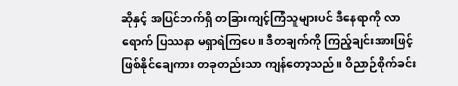ဆိုနှင့် အပြင်ဘက်ရှိ တခြားကျင့်ကြံသူများပင် ဒီနေရာကို လာရောက် ပြဿနာ မရှာရဲကြပေ။ ဒီတချက်ကို ကြည့်ချင်းအားဖြင့် ဖြစ်နိုင်ချေကား တခုတည်းသာ ကျန်တော့သည်။ ဝိညာဉ်စိုက်ခင်း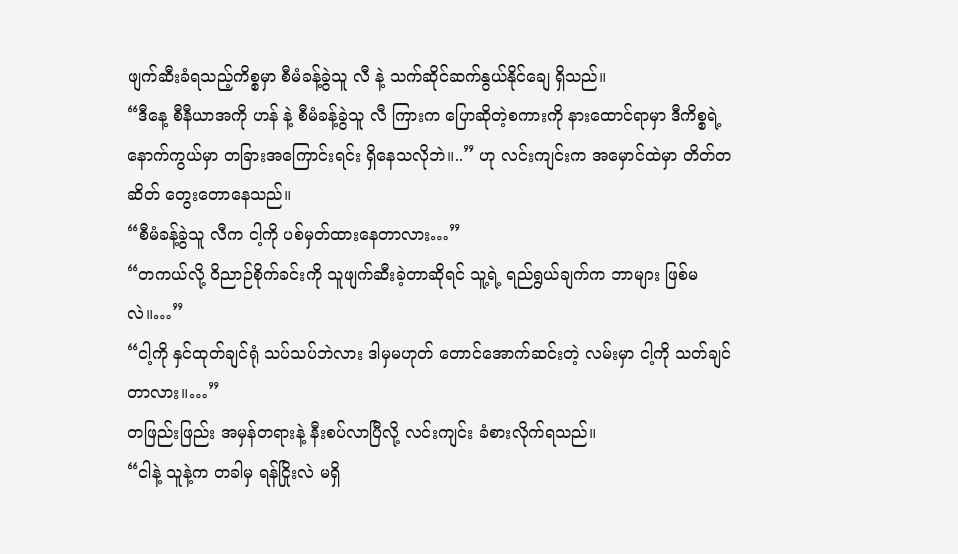ဖျက်ဆီးခံရသည့်ကိစ္စမှာ စီမံခန့်ခွဲသူ လီ နဲ့ သက်ဆိုင်ဆက်နွယ်နိုင်ချေ ရှိသည်။
“ဒီနေ့ စီနီယာအကို ဟန် နဲ့ စီမံခန့်ခွဲသူ လီ ကြားက ပြောဆိုတဲ့စကားကို နားထောင်ရာမှာ ဒီကိစ္စရဲ့ နောက်ကွယ်မှာ တခြားအကြောင်းရင်း ရှိနေသလိုဘဲ။..” ဟု လင်းကျင်းက အမှောင်ထဲမှာ တိတ်တဆိတ် တွေးတောနေသည်။
“စီမံခန့်ခွဲသူ လီက ငါ့ကို ပစ်မှတ်ထားနေတာလား…”
“တကယ်လို့ ဝိညာဉ်စိုက်ခင်းကို သူဖျက်ဆီးခဲ့တာဆိုရင် သူ့ရဲ့ ရည်ရွယ်ချက်က ဘာများ ဖြစ်မလဲ။…”
“ငါ့ကို နှင်ထုတ်ချင်ရုံ သပ်သပ်ဘဲလား ဒါမှမဟုတ် တောင်အောက်ဆင်းတဲ့ လမ်းမှာ ငါ့ကို သတ်ချင်တာလား။…”
တဖြည်းဖြည်း အမှန်တရားနဲ့ နီးစပ်လာပြီလို့ လင်းကျင်း ခံစားလိုက်ရသည်။
“ငါနဲ့ သူနဲ့က တခါမှ ရန်ငြိုးလဲ မရှိ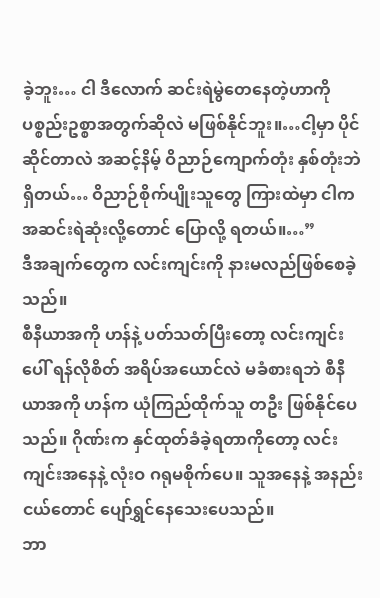ခဲ့ဘူး… ငါ ဒီလောက် ဆင်းရဲမွဲတေနေတဲ့ဟာကို ပစ္စည်းဥစ္စာအတွက်ဆိုလဲ မဖြစ်နိုင်ဘူး။…ငါ့မှာ ပိုင်ဆိုင်တာလဲ အဆင့်နိမ့် ဝိညာဉ်ကျောက်တုံး နှစ်တုံးဘဲ ရှိတယ်… ဝိညာဉ်စိုက်ပျိုးသူတွေ ကြားထဲမှာ ငါက အဆင်းရဲဆုံးလို့တောင် ပြောလို့ ရတယ်။…”
ဒီအချက်တွေက လင်းကျင်းကို နားမလည်ဖြစ်စေခဲ့သည်။
စီနီယာအကို ဟန်နဲ့ ပတ်သတ်ပြီးတော့ လင်းကျင်းပေါ် ရန်လိုစိတ် အရိပ်အယောင်လဲ မခံစားရဘဲ စီနီယာအကို ဟန်က ယုံကြည်ထိုက်သူ တဦး ဖြစ်နိုင်ပေသည်။ ဂိုဏ်းက နှင်ထုတ်ခံခဲ့ရတာကိုတော့ လင်းကျင်းအနေနဲ့ လုံးဝ ဂရုမစိုက်ပေ။ သူအနေနဲ့ အနည်းငယ်တောင် ပျော်ရွှင်နေသေးပေသည်။
ဘာ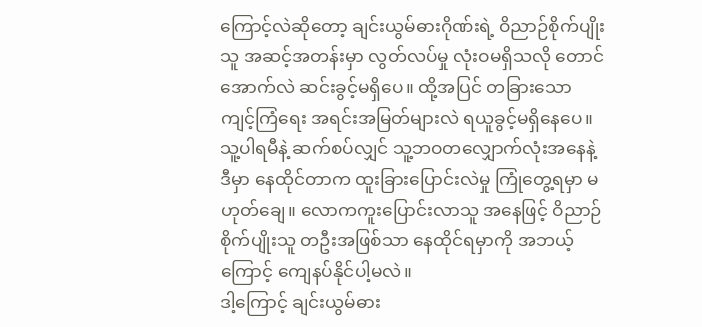ကြောင့်လဲဆိုတော့ ချင်းယွမ်ဓားဂိုဏ်းရဲ့ ဝိညာဉ်စိုက်ပျိုးသူ အဆင့်အတန်းမှာ လွတ်လပ်မှု လုံးဝမရှိသလို တောင်အောက်လဲ ဆင်းခွင့်မရှိပေ။ ထို့အပြင် တခြားသော ကျင့်ကြံရေး အရင်းအမြတ်များလဲ ရယူခွင့်မရှိနေပေ။
သူ့ပါရမီနဲ့ ဆက်စပ်လျှင် သူ့ဘဝတလျှောက်လုံးအနေနဲ့ ဒီမှာ နေထိုင်တာက ထူးခြားပြောင်းလဲမှု ကြုံတွေ့ရမှာ မဟုတ်ချေ။ လောကကူးပြောင်းလာသူ အနေဖြင့် ဝိညာဉ်စိုက်ပျိုးသူ တဦးအဖြစ်သာ နေထိုင်ရမှာကို အဘယ့်ကြောင့် ကျေနပ်နိုင်ပါ့မလဲ။
ဒါ့ကြောင့် ချင်းယွမ်ဓား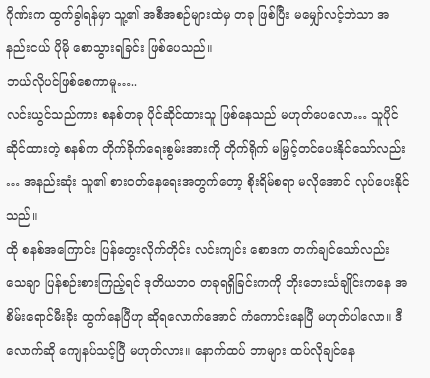ဂိုဏ်းက ထွက်ခွါရန်မှာ သူ့၏ အစီအစဉ်များထဲမှ တခု ဖြစ်ပြီး မမျှော်လင့်ဘဲသာ အနည်းငယ် ပိုမို စောသွားရခြင်း ဖြစ်ပေသည်။
ဘယ်လိုပင်ဖြစ်စေကာမူ…..
လင်းယွင်သည်ကား စနစ်တခု ပိုင်ဆိုင်ထားသူ ဖြစ်နေသည် မဟုတ်ပေလော… သူပိုင်ဆိုင်ထားတဲ့ စနစ်က တိုက်ခိုက်ရေးစွမ်းအားကို တိုက်ရိုက် မမြှင့်တင်ပေးနိုင်သော်လည်း … အနည်းဆုံး သူ၏ စားဝတ်နေရေးအတွက်တော့ စိုးရိမ်စရာ မလိုအောင် လုပ်ပေးနိုင်သည်။
ထို စနစ်အကြောင်း ပြန်တွေးလိုက်တိုင်း လင်းကျင်း စောဒက တက်ချင်သော်လည်း သေချာ ပြန်စဉ်းစားကြည့်ရင် ဒုတိယဘဝ တခုရရှိခြင်းကကို ဘိုးဘေးင်္သချိုင်းကနေ အစိမ်းရောင်မီးခိုး ထွက်နေပြီဟု ဆိုရလောက်အောင် ကံကောင်းနေပြီ မဟုတ်ပါလော။ ဒီလောက်ဆို ကျေနပ်သင့်ပြီ မဟုတ်လား။ နောက်ထပ် ဘာများ ထပ်လိုချင်နေ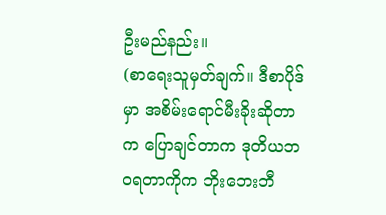ဦးမည်နည်း။
(စာရေးသူမှတ်ချက်။ ဒီစာပိုဒ်မှာ အစိမ်းရောင်မီးခိုးဆိုတာက ပြောချင်တာက ဒုတိယဘဝရတာကိုက ဘိုးဘေးဘီ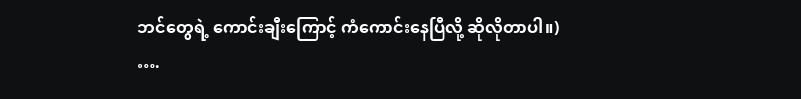ဘင်တွေရဲ့ ကောင်းချီးကြောင့် ကံကောင်းနေပြီလို့ ဆိုလိုတာပါ။)
….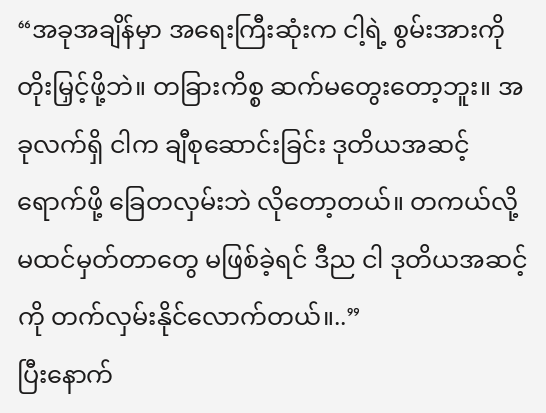“အခုအချိန်မှာ အရေးကြီးဆုံးက ငါ့ရဲ့ စွမ်းအားကို တိုးမြှင့်ဖို့ဘဲ။ တခြားကိစ္စ ဆက်မတွေးတော့ဘူး။ အခုလက်ရှိ ငါက ချီစုဆောင်းခြင်း ဒုတိယအဆင့် ရောက်ဖို့ ခြေတလှမ်းဘဲ လိုတော့တယ်။ တကယ်လို့ မထင်မှတ်တာတွေ မဖြစ်ခဲ့ရင် ဒီည ငါ ဒုတိယအဆင့်ကို တက်လှမ်းနိုင်လောက်တယ်။..”
ပြီးနောက်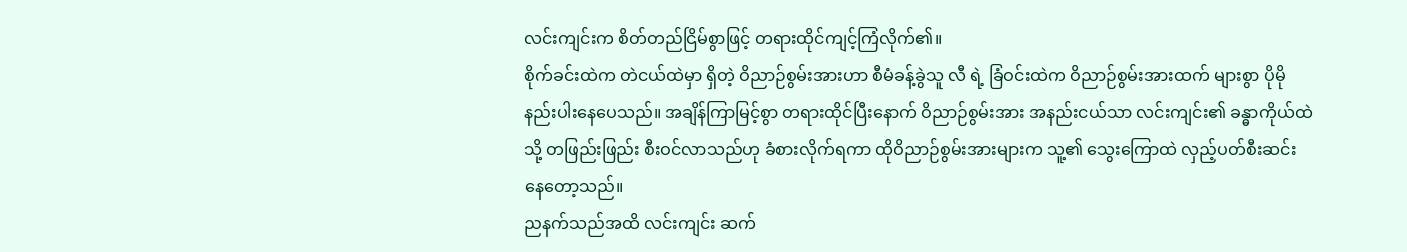လင်းကျင်းက စိတ်တည်ငြိမ်စွာဖြင့် တရားထိုင်ကျင့်ကြံလိုက်၏။
စိုက်ခင်းထဲက တဲငယ်ထဲမှာ ရှိတဲ့ ဝိညာဉ်စွမ်းအားဟာ စီမံခန့်ခွဲသူ လီ ရဲ့ ခြံဝင်းထဲက ဝိညာဉ်စွမ်းအားထက် များစွာ ပိုမို နည်းပါးနေပေသည်။ အချိန်ကြာမြင့်စွာ တရားထိုင်ပြီးနောက် ဝိညာဉ်စွမ်းအား အနည်းငယ်သာ လင်းကျင်း၏ ခန္ဓာကိုယ်ထဲသို့ တဖြည်းဖြည်း စီးဝင်လာသည်ဟု ခံစားလိုက်ရကာ ထိုဝိညာဉ်စွမ်းအားများက သူ့၏ သွေးကြောထဲ လှည့်ပတ်စီးဆင်းနေတော့သည်။
ညနက်သည်အထိ လင်းကျင်း ဆက်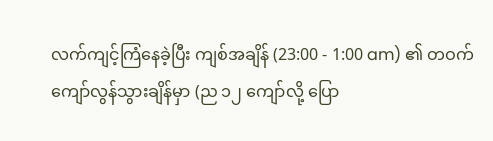လက်ကျင့်ကြံနေခဲ့ပြီး ကျစ်အချိန် (23:00 - 1:00 am) ၏ တဝက် ကျော်လွန်သွားချိန်မှာ (ည ၁၂ ကျော်လို့ ပြော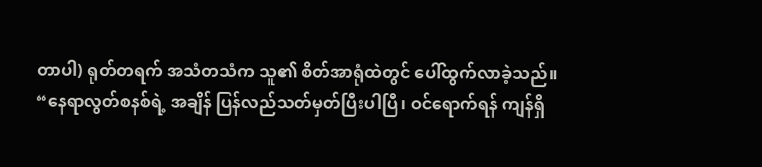တာပါ) ရုတ်တရက် အသံတသံက သူ၏ စိတ်အာရုံထဲတွင် ပေါ်ထွက်လာခဲ့သည်။
“နေရာလွတ်စနစ်ရဲ့ အချိန် ပြန်လည်သတ်မှတ်ပြီးပါပြီ၊ ဝင်ရောက်ရန် ကျန်ရှိ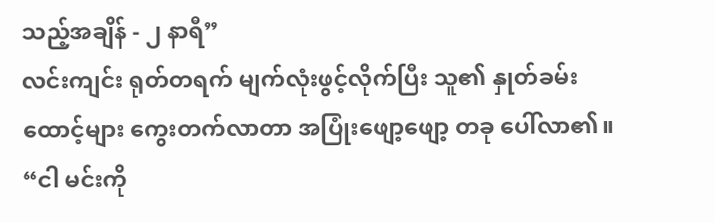သည့်အချိန် - ၂ နာရီ”
လင်းကျင်း ရုတ်တရက် မျက်လုံးဖွင့်လိုက်ပြီး သူ၏ နှုတ်ခမ်းထောင့်များ ကွေးတက်လာတာ အပြုံးဖျော့ဖျော့ တခု ပေါ်လာ၏။
“ငါ မင်းကို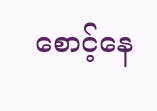စောင့်နေ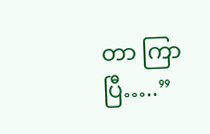တာ ကြာပြီ…..”